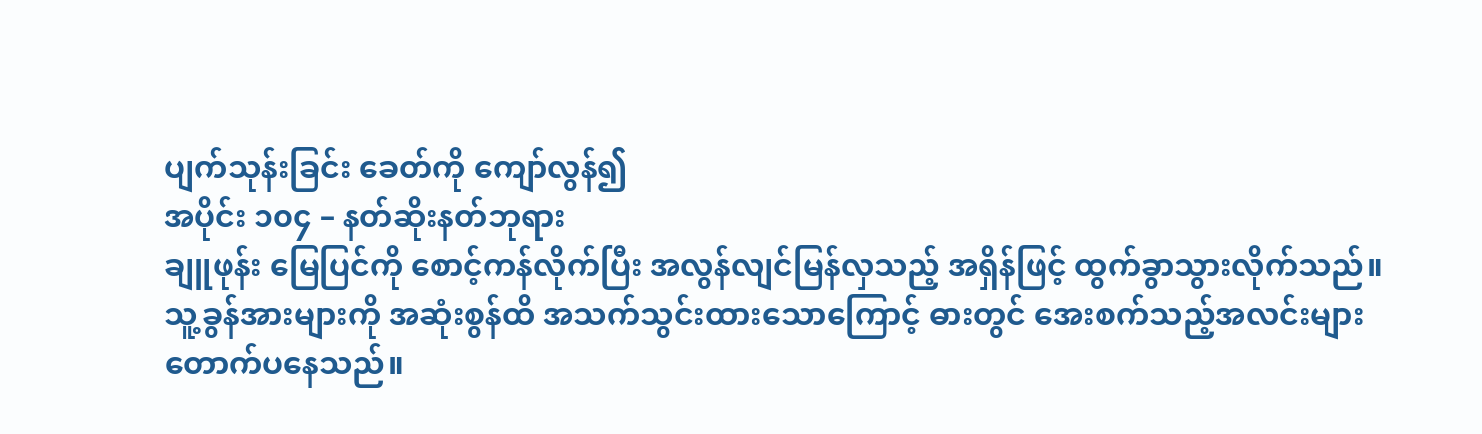ပျက်သုန်းခြင်း ခေတ်ကို ကျော်လွန်၍
အပိုင်း ၁၀၄ – နတ်ဆိုးနတ်ဘုရား
ချူဖုန်း မြေပြင်ကို စောင့်ကန်လိုက်ပြီး အလွန်လျင်မြန်လှသည့် အရှိန်ဖြင့် ထွက်ခွာသွားလိုက်သည်။
သူ့ခွန်အားများကို အဆုံးစွန်ထိ အသက်သွင်းထားသောကြောင့် ဓားတွင် အေးစက်သည့်အလင်းများ တောက်ပနေသည်။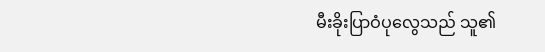မီးခိုးပြာဝံပုလွေသည် သူ၏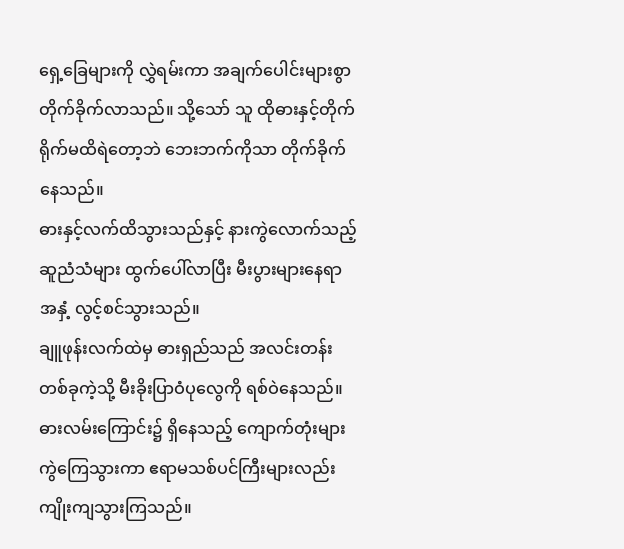ရှေ့ခြေများကို လွှဲရမ်းကာ အချက်ပေါင်းများစွာ တိုက်ခိုက်လာသည်။ သို့သော် သူ ထိုဓားနှင့်တိုက်ရိုက်မထိရဲတော့ဘဲ ဘေးဘက်ကိုသာ တိုက်ခိုက်နေသည်။
ဓားနှင့်လက်ထိသွားသည်နှင့် နားကွဲလောက်သည့် ဆူညံသံများ ထွက်ပေါ်လာပြီး မီးပွားများနေရာအနှံ့ လွင့်စင်သွားသည်။
ချူဖုန်းလက်ထဲမှ ဓားရှည်သည် အလင်းတန်းတစ်ခုကဲ့သို့ မီးခိုးပြာဝံပုလွေကို ရစ်ဝဲနေသည်။
ဓားလမ်းကြောင်း၌ ရှိနေသည့် ကျောက်တုံးများ ကွဲကြေသွားကာ ဧရာမသစ်ပင်ကြီးများလည်း ကျိုးကျသွားကြသည်။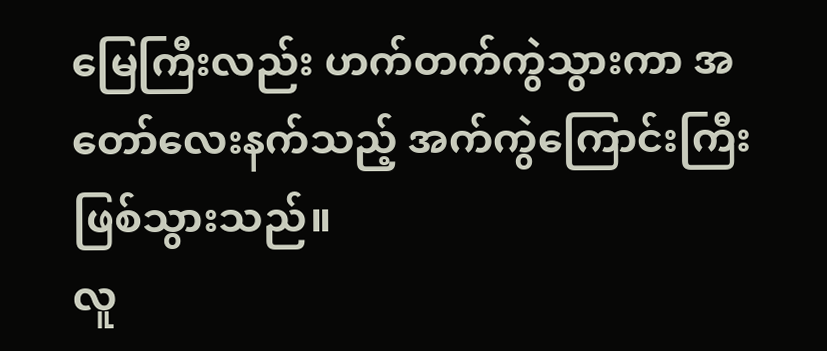မြေကြီးလည်း ဟက်တက်ကွဲသွားကာ အတော်လေးနက်သည့် အက်ကွဲကြောင်းကြီးဖြစ်သွားသည်။
လူ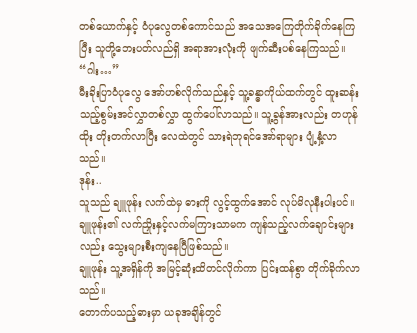တစ်ယောက်နှင့် ဝံပုလွေတစ်ကောင်သည် အသေအကြေတိုက်ခိုက်နေကြပြီး သူတို့ဘေးပတ်လည်ရှိ အရာအားလုံးကို ဖျက်ဆီးပစ်နေကြသည်။
“ဂါး…”
မီးခိုးပြာဝံပုလွေ အော်ဟစ်လိုက်သည်နှင့် သူ့ခန္ဓာကိုယ်ထက်တွင် ထူးဆန်းသည့်စွမ်းအင်လွှာတစ်လွှာ ထွက်ပေါ်လာသည်။ သူ့ခွန်အားလည်း တဟုန်ထိုး တိုးတက်လာပြီး လေထဲတွင် သားရဲဘုရင်အော်ရာများ ပျံ့နှံ့လာသည်။
ဒုန်း..
သူသည် ချူဖုန်း လက်ထဲမှ ဓားကို လွင့်ထွက်အောင် လုပ်မိလုနီးပါးပင်။
ချူဖုန်း၏ လက်ညှိုးနှင့်လက်မကြားသာမက ကျန်သည့်လက်ချောင်းများလည်း သွေးများစီးကျနေပြီဖြစ်သည်။
ချူဖုန်း သူ့အရှိန်ကို အမြင့်ဆုံးထိတင်လိုက်ကာ ပြင်းထန်စွာ တိုက်ခိုက်လာသည်။
တောက်ပသည့်ဓားမှာ ယခုအချိန်တွင်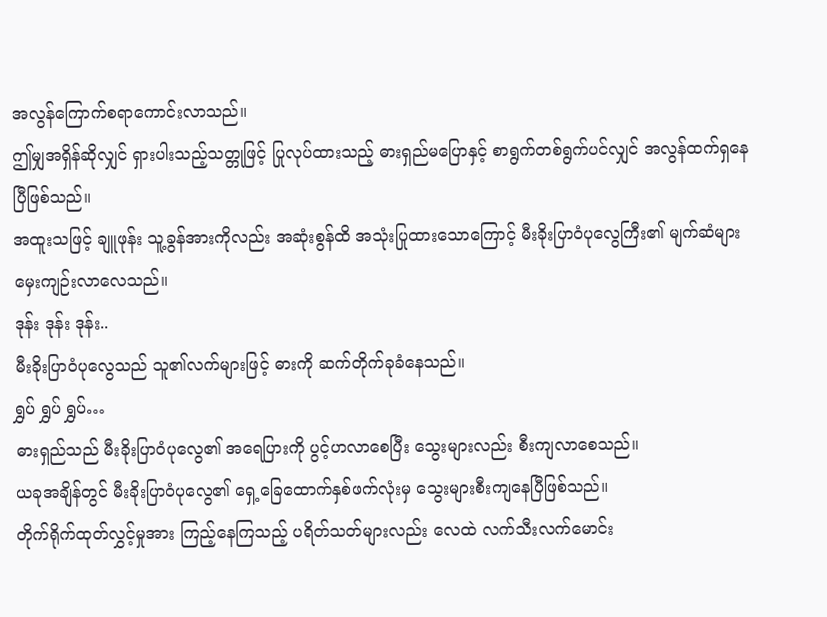အလွန်ကြောက်စရာကောင်းလာသည်။
ဤမျှအရှိန်ဆိုလျှင် ရှားပါးသည့်သတ္တုဖြင့် ပြုလုပ်ထားသည့် ဓားရှည်မပြောနှင့် စာရွက်တစ်ရွက်ပင်လျှင် အလွန်ထက်ရှနေပြီဖြစ်သည်။
အထူးသဖြင့် ချူဖုန်း သူ့ခွန်အားကိုလည်း အဆုံးစွန်ထိ အသုံးပြုထားသောကြောင့် မီးခိုးပြာဝံပုလွေကြီး၏ မျက်ဆံများ မှေးကျဉ်းလာလေသည်။
ဒုန်း ဒုန်း ဒုန်း..
မီးခိုးပြာဝံပုလွေသည် သူ၏လက်များဖြင့် ဓားကို ဆက်တိုက်ခုခံနေသည်။
ရွှပ် ရွှပ် ရွှပ်…
ဓားရှည်သည် မီးခိုးပြာဝံပုလွေ၏ အရေပြားကို ပွင့်ဟလာစေပြီး သွေးများလည်း စီးကျလာစေသည်။
ယခုအချိန်တွင် မီးခိုးပြာဝံပုလွေ၏ ရှေ့ခြေထောက်နှစ်ဖက်လုံးမှ သွေးများစီးကျနေပြီဖြစ်သည်။
တိုက်ရိုက်ထုတ်လွှင့်မှုအား ကြည့်နေကြသည့် ပရိတ်သတ်များလည်း လေထဲ လက်သီးလက်မောင်း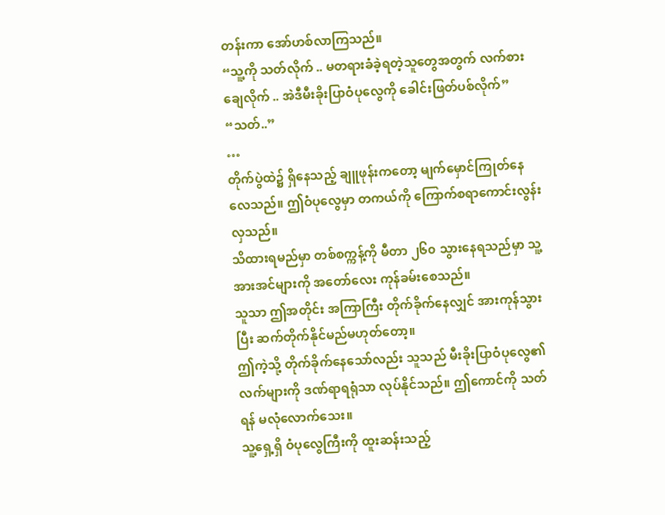တန်းကာ အော်ဟစ်လာကြသည်။
“သူ့ကို သတ်လိုက် .. မတရားခံခဲ့ရတဲ့သူတွေအတွက် လက်စားချေလိုက် .. အဲဒီမီးခိုးပြာဝံပုလွေကို ခေါင်းဖြတ်ပစ်လိုက်”
“သတ်..”
…
တိုက်ပွဲထဲ၌ ရှိနေသည့် ချူဖုန်းကတော့ မျက်မှောင်ကြုတ်နေလေသည်။ ဤဝံပုလွေမှာ တကယ်ကို ကြောက်စရာကောင်းလွန်းလှသည်။
သိထားရမည်မှာ တစ်စက္ကန့်ကို မီတာ ၂၆၀ သွားနေရသည်မှာ သူ့အားအင်များကို အတော်လေး ကုန်ခမ်းစေသည်။
သူသာ ဤအတိုင်း အကြာကြီး တိုက်ခိုက်နေလျှင် အားကုန်သွားပြီး ဆက်တိုက်နိုင်မည်မဟုတ်တော့။
ဤကဲ့သို့ တိုက်ခိုက်နေသော်လည်း သူသည် မီးခိုးပြာဝံပုလွေ၏ လက်များကို ဒဏ်ရာရရုံသာ လုပ်နိုင်သည်။ ဤကောင်ကို သတ်ရန် မလုံလောက်သေး။
သူ့ရှေ့ရှိ ဝံပုလွေကြီးကို ထူးဆန်းသည့်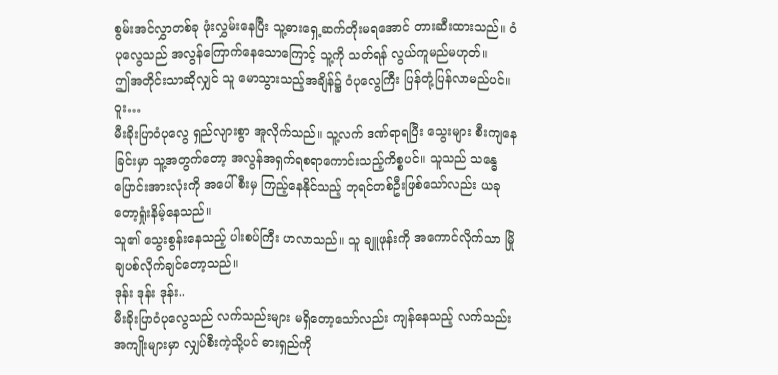စွမ်းအင်လွှာတစ်ခု ဖုံးလွှမ်းနေပြီး သူ့ဓားရှေ့ဆက်တိုးမရအောင် တားဆီးထားသည်။ ဝံပုလွေသည် အလွန်ကြောက်နေသောကြောင့် သူ့ကို သတ်ရန် လွယ်ကူမည်မဟုတ်။
ဤအတိုင်းသာဆိုလျှင် သူ မောသွားသည့်အချိန်၌ ဝံပုလွေကြီး ပြန်တုံ့ပြန်လာမည်ပင်။
ဝူး…
မီးခိုးပြာဝံပုလွေ ရှည်လျားစွာ အူလိုက်သည်။ သူ့လက် ဒဏ်ရာရပြီး သွေးများ စီးကျနေခြင်းမှာ သူ့အတွက်တော့ အလွန်အရှက်ရစရာကောင်းသည့်ကိစ္စပင်။ သူသည် သန္ဓေပြောင်းအားလုံးကို အပေါ်စီးမှ ကြည့်နေနိုင်သည့် ဘုရင်တစ်ဦးဖြစ်သော်လည်း ယခုတော့ရှုံးနိမ့်နေသည်။
သူ၏ သွေးစွန်းနေသည့် ပါးစပ်ကြီး ဟလာသည်။ သူ ချူဖုန်းကို အကောင်လိုက်သာ မြိုချပစ်လိုက်ချင်တော့သည်။
ဒုန်း ဒုန်း ဒုန်း..
မီးခိုးပြာဝံပုလွေသည် လက်သည်းများ မရှိတော့သော်လည်း ကျန်နေသည့် လက်သည်းအကျိုးများမှာ လျှပ်စီးကဲ့သို့ပင် ဓားရှည်ကို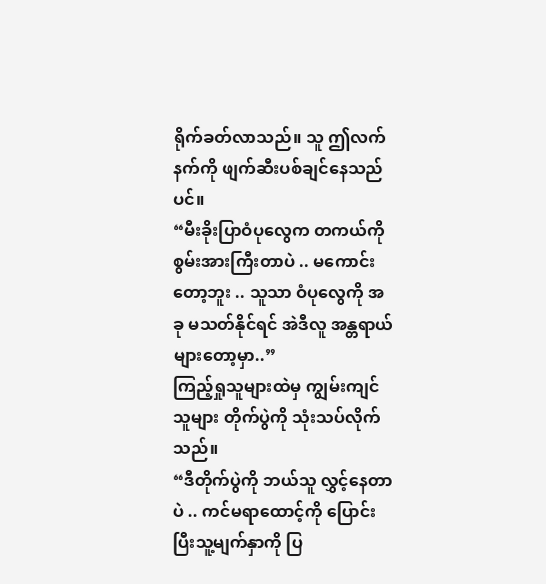ရိုက်ခတ်လာသည်။ သူ ဤလက်နက်ကို ဖျက်ဆီးပစ်ချင်နေသည်ပင်။
“မီးခိုးပြာဝံပုလွေက တကယ်ကို စွမ်းအားကြီးတာပဲ .. မကောင်းတော့ဘူး .. သူသာ ဝံပုလွေကို အခု မသတ်နိုင်ရင် အဲဒီလူ အန္တရာယ်များတော့မှာ..”
ကြည့်ရှုသူများထဲမှ ကျွမ်းကျင်သူများ တိုက်ပွဲကို သုံးသပ်လိုက်သည်။
“ဒီတိုက်ပွဲကို ဘယ်သူ လွှင့်နေတာပဲ .. ကင်မရာထောင့်ကို ပြောင်းပြီးသူ့မျက်နှာကို ပြ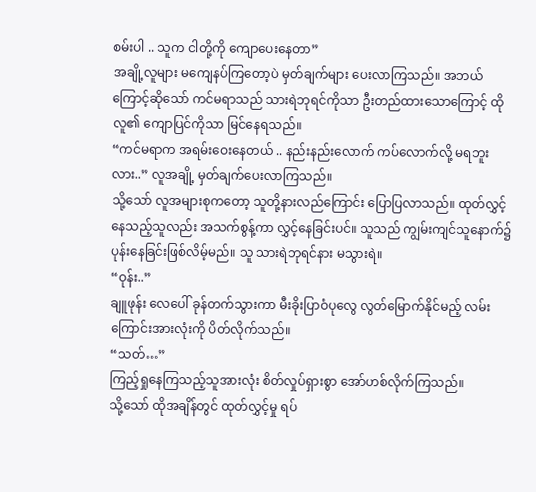စမ်းပါ .. သူက ငါတို့ကို ကျောပေးနေတာ”
အချို့လူများ မကျေနပ်ကြတော့ပဲ မှတ်ချက်များ ပေးလာကြသည်။ အဘယ်ကြောင့်ဆိုသော် ကင်မရာသည် သားရဲဘုရင်ကိုသာ ဦးတည်ထားသောကြောင့် ထိုလူ၏ ကျောပြင်ကိုသာ မြင်နေရသည်။
“ကင်မရာက အရမ်းဝေးနေတယ် .. နည်းနည်းလောက် ကပ်လောက်လို့ မရဘူးလား..” လူအချို့ မှတ်ချက်ပေးလာကြသည်။
သို့သော် လူအများစုကတော့ သူတို့နားလည်ကြောင်း ပြောပြလာသည်။ ထုတ်လွှင့်နေသည့်သူလည်း အသက်စွန့်ကာ လွှင့်နေခြင်းပင်။ သူသည် ကျွမ်းကျင်သူနောက်၌ ပုန်းနေခြင်းဖြစ်လိမ့်မည်။ သူ သားရဲဘုရင်နား မသွားရဲ။
“ဝုန်း..”
ချူဖုန်း လေပေါ် ခုန်တက်သွားကာ မီးခိုးပြာဝံပုလွေ လွတ်မြောက်နိုင်မည့် လမ်းကြောင်းအားလုံးကို ပိတ်လိုက်သည်။
“သတ်…”
ကြည့်ရှုနေကြသည့်သူအားလုံး စိတ်လှုပ်ရှားစွာ အော်ဟစ်လိုက်ကြသည်။
သို့သော် ထိုအချိန်တွင် ထုတ်လွှင့်မှု ရပ်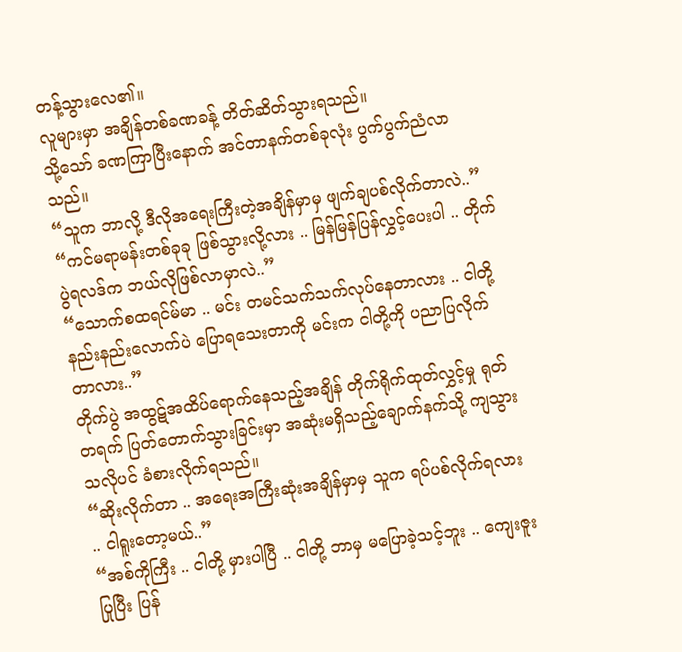တန့်သွားလေ၏။
လူများမှာ အချိန်တစ်ခဏခန့် တိတ်ဆိတ်သွားရသည်။
သို့သော် ခဏကြာပြီးနောက် အင်တာနက်တစ်ခုလုံး ပွက်ပွက်ညံလာသည်။
“သူက ဘာလို့ ဒီလိုအရေးကြီးတဲ့အချိန်မှာမှ ဖျက်ချပစ်လိုက်တာလဲ..”
“ကင်မရာမန်းတစ်ခုခု ဖြစ်သွားလို့လား .. မြန်မြန်ပြန်လွှင့်ပေးပါ .. တိုက်ပွဲရလဒ်က ဘယ်လိုဖြစ်လာမှာလဲ..”
“သောက်စထရင်မ်မာ .. မင်း တမင်သက်သက်လုပ်နေတာလား .. ငါတို့ နည်းနည်းလောက်ပဲ ပြောရသေးတာကို မင်းက ငါတို့ကို ပညာပြလိုက်တာလား..”
တိုက်ပွဲ အထွဋ်အထိပ်ရောက်နေသည့်အချိန် တိုက်ရိုက်ထုတ်လွှင့်မှု ရုတ်တရက် ပြတ်တောက်သွားခြင်းမှာ အဆုံးမရှိသည့်ချောက်နက်သို့ ကျသွားသလိုပင် ခံစားလိုက်ရသည်။
“ဆိုးလိုက်တာ .. အရေးအကြီးဆုံးအချိန်မှာမှ သူက ရပ်ပစ်လိုက်ရလား .. ငါရူးတော့မယ်..”
“အစ်ကိုကြီး .. ငါတို့ မှားပါပြီ .. ငါတို့ ဘာမှ မပြောခဲ့သင့်ဘူး .. ကျေးဇူးပြုပြီး ပြန်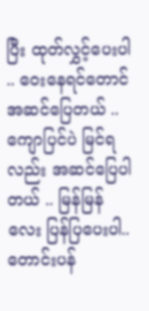ပြီး ထုတ်လွှင့်ပေးပါ .. ဝေးနေရင်တောင် အဆင်ပြေတယ် .. ကျောပြင်ပဲ မြင်ရလည်း အဆင်ပြေပါတယ် .. မြန်မြန်လေး ပြန်ပြပေးပါ.. တောင်းပန်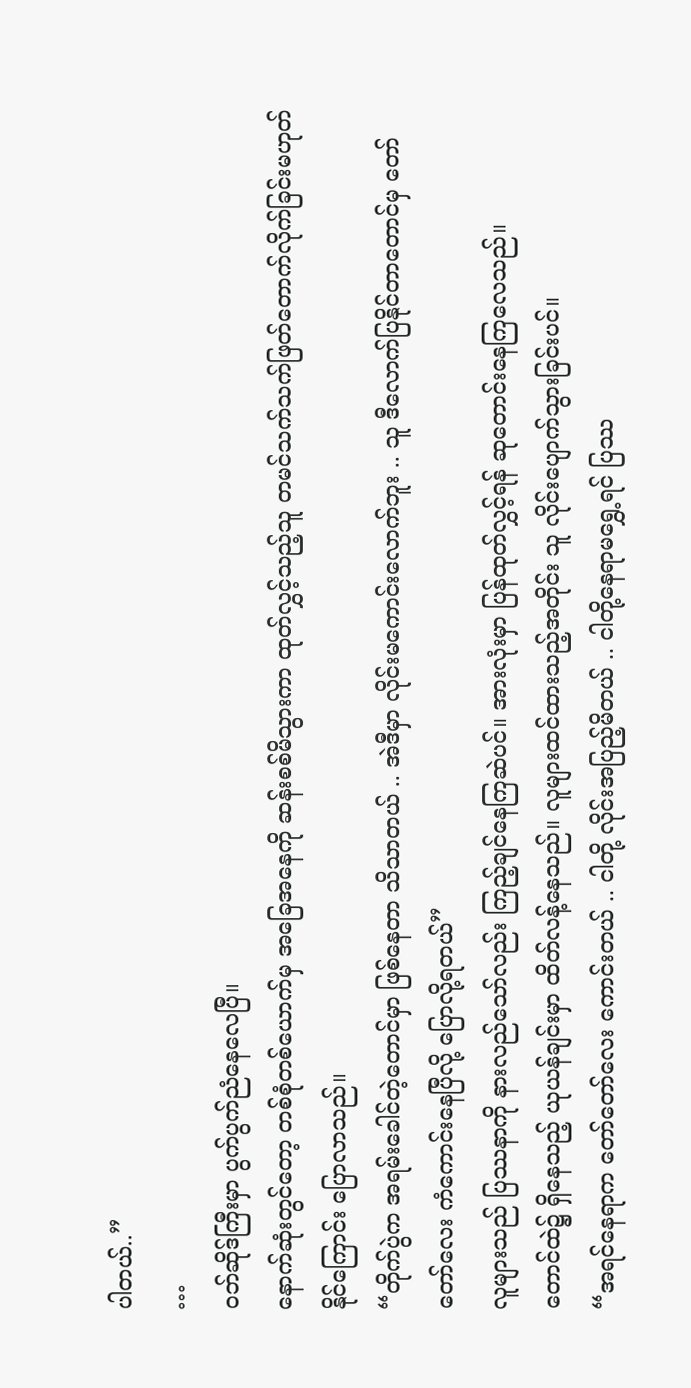ပါတယ်..”
…
ဝဘ်ဆိုဒ်ကြီးမှာ ပွက်ပွက်ညံနေလေပြီ။
နောက်ဆုံးတွင်တော့ တစ်စုံတစ်ယောက်မှ အခြေအနေကို ဆန်းစစ်မိသွားကာ ထုတ်လွှင့်သည့်သူ တမင်သက်သက်ဖြတ်တောက်လိုက်ခြင်းမဟုတ်နိုင်ကြောင်း ပြောလာသည်။
“တိုက်ပွဲက အရမ်းခေါင်တဲ့တောင်မှာ ဖြစ်နေတာ သိသာတယ် .. အဲဒီမှာ လိုင်းမကောင်းလောက်ဘူး .. သူ ဒီလောက်ပြနိုင်တာတောင်မှ တော်တော်လေး ကံကောင်းနေပြီလို့ ပြောလို့ရတယ်”
လူများသည် ပြဿနာကို နားလည်သော်လည်း ကြည့်ချင်နေကြဆဲပင်။ အားလုံးမှာ ပြန်ထုတ်လွှင့်ရန် ဆုတောင်းနေကြလေသည်။
တောင်ထဲ၌ ရှိနေသည့် ယုယန်ချင်းမှာ ထိတ်လန့်နေသည်။ လူများထင်ထားသည့်အတိုင်း သူ လိုင်းပျောက်သွားခြင်းပင်။
“အရင်နေရာက တော်တော်လေး ကောင်းတယ် .. ငါတို့ လိုင်းအပြည့်မိတယ် .. ငါတို့နေရာမရွှေ့ရင် ပြဿ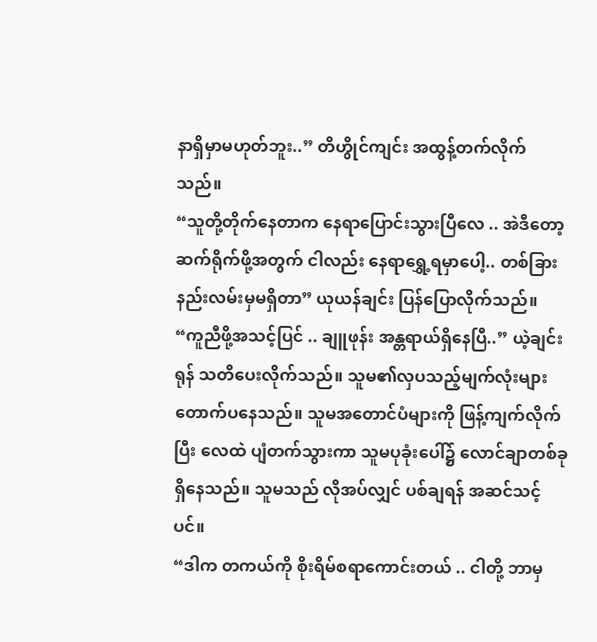နာရှိမှာမဟုတ်ဘူး..” တိဟွိုင်ကျင်း အထွန့်တက်လိုက်သည်။
“သူတို့တိုက်နေတာက နေရာပြောင်းသွားပြီလေ .. အဲဒီတော့ ဆက်ရိုက်ဖို့အတွက် ငါလည်း နေရာရွှေ့ရမှာပေါ့.. တစ်ခြားနည်းလမ်းမှမရှိတာ” ယုယန်ချင်း ပြန်ပြောလိုက်သည်။
“ကူညီဖို့အသင့်ပြင် .. ချူဖုန်း အန္တရာယ်ရှိနေပြီ..” ယဲ့ချင်းရုန် သတိပေးလိုက်သည်။ သူမ၏လှပသည့်မျက်လုံးများ တောက်ပနေသည်။ သူမအတောင်ပံများကို ဖြန့်ကျက်လိုက်ပြီး လေထဲ ပျံတက်သွားကာ သူမပုခုံးပေါ်၌ လောင်ချာတစ်ခု ရှိနေသည်။ သူမသည် လိုအပ်လျှင် ပစ်ချရန် အဆင်သင့်ပင်။
“ဒါက တကယ်ကို စိုးရိမ်စရာကောင်းတယ် .. ငါတို့ ဘာမှ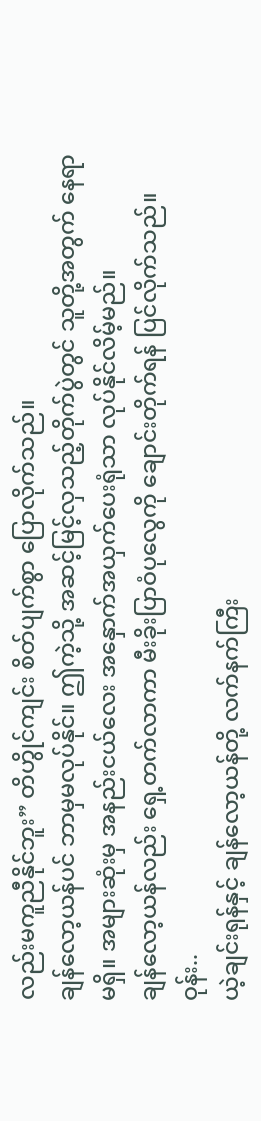လည်းမကူညီနိုင်ဘူး” တိဟွိုင်ကျင်း စိတ်ပျက်စွာ ပြောလိုက်သည်။
ချန်လော့ယန်ပင် ဘာမှမလုပ်နိုင်။ ဤကဲ့သို့ အဆင့်မြင့်လှသည့်တိုက်ပွဲတွင် သူတို့အတွက် နေရာမရှိ။ အများဆုံးမှ အနည်းငယ်လေး အနှောက်အယှက်ပေးရုံသာ လုပ်နိုင်လိမ့်မည်။
ချန်လော့ယန်လည်း ရှေ့တက်လာကာ မီးခိုးပြာဝံပုလွေကို ချောင်းတိုက်ရန် ပြင်လိုက်သည်။
ဝုန်း..
ယဲ့ချင်းရုန်နှင့် ချန်လော့ယန်တို့ လက်နက်ကြီး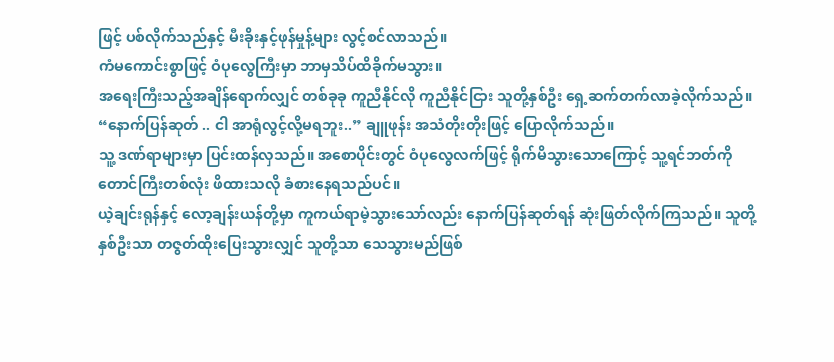ဖြင့် ပစ်လိုက်သည်နှင့် မီးခိုးနှင့်ဖုန်မှုန့်များ လွင့်စင်လာသည်။
ကံမကောင်းစွာဖြင့် ဝံပုလွေကြီးမှာ ဘာမှသိပ်ထိခိုက်မသွား။
အရေးကြီးသည့်အချိန်ရောက်လျှင် တစ်ခုခု ကူညီနိုင်လို ကူညီနိုင်ငြား သူတို့နှစ်ဦး ရှေ့ဆက်တက်လာခဲ့လိုက်သည်။
“နောက်ပြန်ဆုတ် .. ငါ အာရုံလွင့်လို့မရဘူး..” ချူဖုန်း အသံတိုးတိုးဖြင့် ပြောလိုက်သည်။
သူ့ ဒဏ်ရာများမှာ ပြင်းထန်လှသည်။ အစောပိုင်းတွင် ဝံပုလွေလက်ဖြင့် ရိုက်မိသွားသောကြောင့် သူ့ရင်ဘတ်ကို တောင်ကြီးတစ်လုံး ဖိထားသလို ခံစားနေရသည်ပင်။
ယဲ့ချင်းရုန်နှင့် လော့ချန်းယန်တို့မှာ ကူကယ်ရာမဲ့သွားသော်လည်း နောက်ပြန်ဆုတ်ရန် ဆုံးဖြတ်လိုက်ကြသည်။ သူတို့နှစ်ဦးသာ တဇွတ်ထိုးပြေးသွားလျှင် သူတို့သာ သေသွားမည်ဖြစ်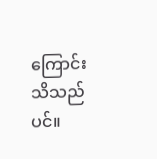ကြောင်း သိသည်ပင်။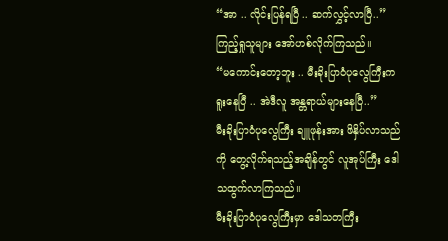“အာ .. လိုင်းပြန်ရပြီ .. ဆက်လွှင့်လာပြီ..”
ကြည့်ရှုသူများ အော်ဟစ်လိုက်ကြသည်။
“မကောင်းတော့ဘူး .. မီးခိုးပြာဝံပုလွေကြီးက ရူးနေပြီ .. အဲဒီလူ အန္တရာယ်များနေပြီ..”
မီးခိုးပြာဝံပုလွေကြီး ချူဖုန်းအား ဖိနှိပ်လာသည်ကို တွေ့လိုက်ရသည့်အချိန်တွင် လူအုပ်ကြီး ဒေါသထွက်လာကြသည်။
မီးခိုးပြာဝံပုလွေကြီးမှာ ဒေါသတကြီး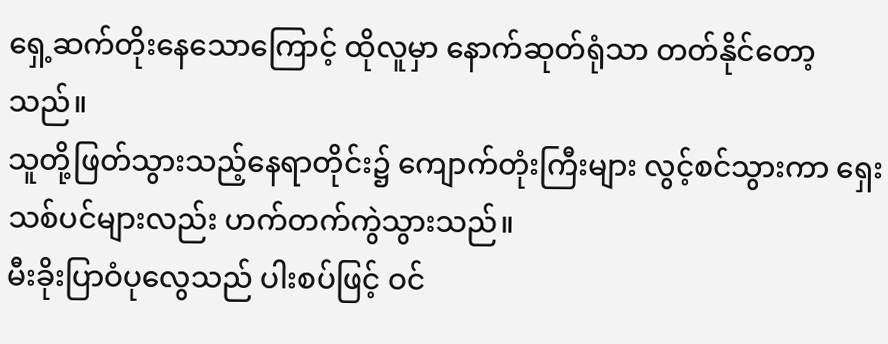ရှေ့ဆက်တိုးနေသောကြောင့် ထိုလူမှာ နောက်ဆုတ်ရုံသာ တတ်နိုင်တော့သည်။
သူတို့ဖြတ်သွားသည့်နေရာတိုင်း၌ ကျောက်တုံးကြီးများ လွင့်စင်သွားကာ ရှေးသစ်ပင်များလည်း ဟက်တက်ကွဲသွားသည်။
မီးခိုးပြာဝံပုလွေသည် ပါးစပ်ဖြင့် ဝင်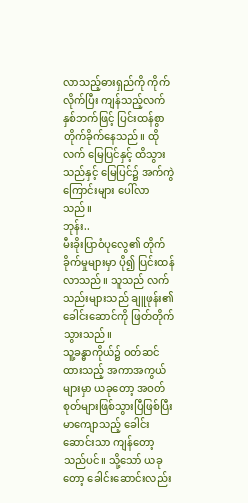လာသည့်ဓားရှည်ကို ကိုက်လိုက်ပြီး ကျန်သည့်လက်နှစ်ဘက်ဖြင့် ပြင်းထန်စွာ တိုက်ခိုက်နေသည်။ ထိုလက် မြေပြင်နှင့် ထိသွားသည်နှင့် မြေပြင်၌ အက်ကွဲကြောင်းများ ပေါ်လာသည်။
ဘုန်း..
မီးခိုးပြာဝံပုလွေ၏ တိုက်ခိုက်မှုများမှာ ပို၍ ပြင်းထန်လာသည်။ သူသည် လက်သည်းများသည် ချူဖုန်း၏ ခေါင်းဆောင်ကို ဖြတ်တိုက်သွားသည်။
သူ့ခန္ဓာကိုယ်၌ ဝတ်ဆင်ထားသည့် အကာအကွယ်များမှာ ယခုတော့ အဝတ်စုတ်များဖြစ်သွားပြီဖြစ်ပြီး မာကျောသည့် ခေါင်းဆောင်းသာ ကျန်တော့သည်ပင်။ သို့သော် ယခုတော့ ခေါင်းဆောင်းလည်း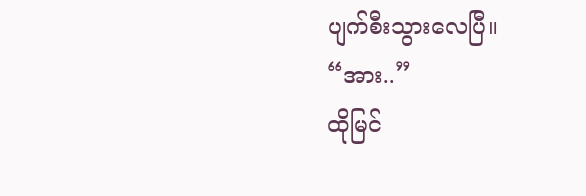ပျက်စီးသွားလေပြီ။
“အား..”
ထိုမြင်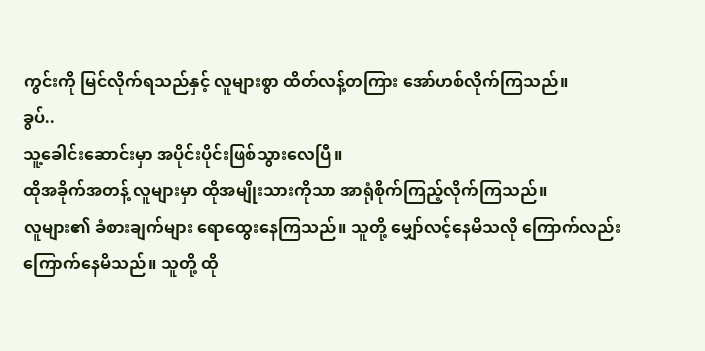ကွင်းကို မြင်လိုက်ရသည်နှင့် လူများစွာ ထိတ်လန့်တကြား အော်ဟစ်လိုက်ကြသည်။
ခွပ်..
သူ့ခေါင်းဆောင်းမှာ အပိုင်းပိုင်းဖြစ်သွားလေပြီ။
ထိုအခိုက်အတန့် လူများမှာ ထိုအမျိုးသားကိုသာ အာရုံစိုက်ကြည့်လိုက်ကြသည်။
လူများ၏ ခံစားချက်များ ရောထွေးနေကြသည်။ သူတို့ မျှော်လင့်နေမိသလို ကြောက်လည်းကြောက်နေမိသည်။ သူတို့ ထို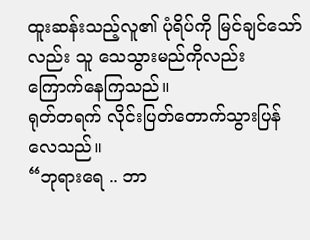ထူးဆန်းသည့်လူ၏ ပုံရိပ်ကို မြင်ချင်သော်လည်း သူ သေသွားမည်ကိုလည်း ကြောက်နေကြသည်။
ရုတ်တရက် လိုင်းပြတ်တောက်သွားပြန်လေသည်။
“ဘုရားရေ .. ဘာ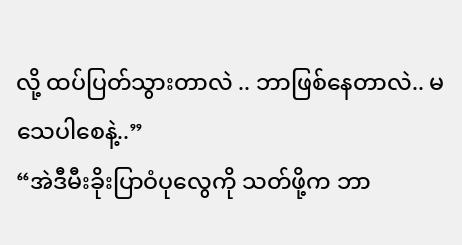လို့ ထပ်ပြတ်သွားတာလဲ .. ဘာဖြစ်နေတာလဲ.. မသေပါစေနဲ့..”
“အဲဒီမီးခိုးပြာဝံပုလွေကို သတ်ဖို့က ဘာ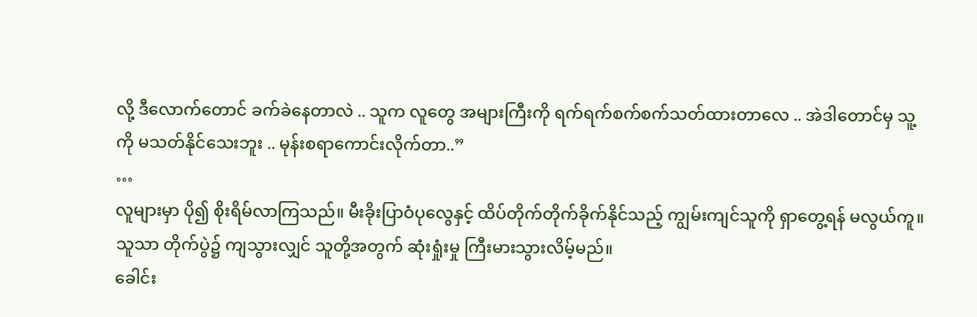လို့ ဒီလောက်တောင် ခက်ခဲနေတာလဲ .. သူက လူတွေ အများကြီးကို ရက်ရက်စက်စက်သတ်ထားတာလေ .. အဲဒါတောင်မှ သူ့ကို မသတ်နိုင်သေးဘူး .. မုန်းစရာကောင်းလိုက်တာ..”
…
လူများမှာ ပို၍ စိုးရိမ်လာကြသည်။ မီးခိုးပြာဝံပုလွေနှင့် ထိပ်တိုက်တိုက်ခိုက်နိုင်သည့် ကျွမ်းကျင်သူကို ရှာတွေ့ရန် မလွယ်ကူ။ သူသာ တိုက်ပွဲ၌ ကျသွားလျှင် သူတို့အတွက် ဆုံးရှုံးမှု ကြီးမားသွားလိမ့်မည်။
ခေါင်း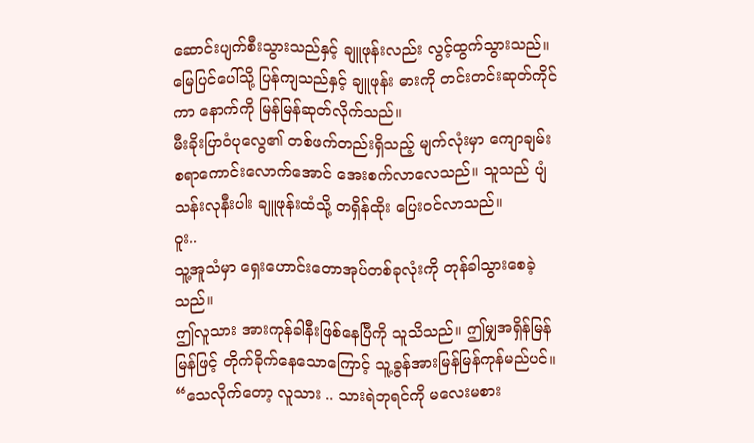ဆောင်းပျက်စီးသွားသည်နှင့် ချူဖုန်းလည်း လွင့်ထွက်သွားသည်။ မြေပြင်ပေါ်သို့ ပြန်ကျသည်နှင့် ချူဖုန်း ဓားကို တင်းတင်းဆုတ်ကိုင်ကာ နောက်ကို မြန်မြန်ဆုတ်လိုက်သည်။
မီးခိုးပြာဝံပုလွေ၏ တစ်ဖက်တည်းရှိသည့် မျက်လုံးမှာ ကျောချမ်းစရာကောင်းလောက်အောင် အေးစက်လာလေသည်။ သူသည် ပျံသန်းလုနီးပါး ချူဖုန်းထံသို့ တရှိန်ထိုး ပြေးဝင်လာသည်။
ဝူး..
သူ့အူသံမှာ ရှေးဟောင်းတောအုပ်တစ်ခုလုံးကို တုန်ခါသွားစေခဲ့သည်။
ဤလူသား အားကုန်ခါနီးဖြစ်နေပြီကို သူသိသည်။ ဤမျှအရှိန်မြန်မြန်ဖြင့် တိုက်ခိုက်နေသောကြောင့် သူ့ခွန်အားမြန်မြန်ကုန်မည်ပင်။
“သေလိုက်တော့ လူသား .. သားရဲဘုရင်ကို မလေးမစား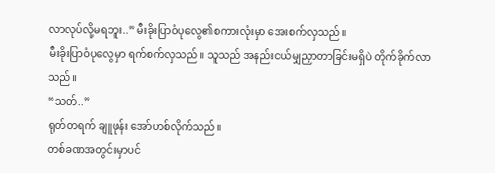လာလုပ်လို့မရဘူး..” မီးခိုးပြာဝံပုလွေ၏စကားလုံးမှာ အေးစက်လှသည်။
မီးခိုးပြာဝံပုလွေမှာ ရက်စက်လှသည်။ သူသည် အနည်းငယ်မျှညှာတာခြင်းမရှိပဲ တိုက်ခိုက်လာသည်။
“သတ်..”
ရုတ်တရက် ချူဖုန်း အော်ဟစ်လိုက်သည်။
တစ်ခဏအတွင်းမှာပင်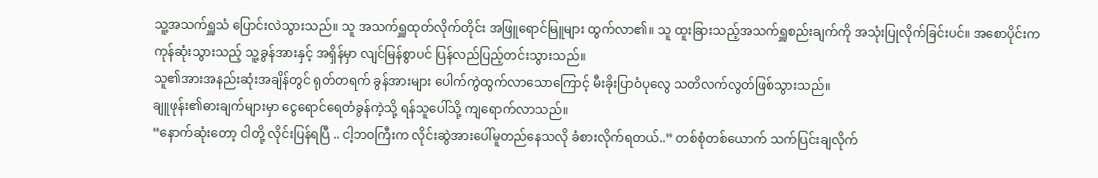သူ့အသက်ရှူသံ ပြောင်းလဲသွားသည်။ သူ အသက်ရှူထုတ်လိုက်တိုင်း အဖြူရောင်မြူများ ထွက်လာ၏။ သူ ထူးခြားသည့်အသက်ရှူစည်းချက်ကို အသုံးပြုလိုက်ခြင်းပင်။ အစောပိုင်းက ကုန်ဆုံးသွားသည့် သူ့ခွန်အားနှင့် အရှိန်မှာ လျင်မြန်စွာပင် ပြန်လည်ပြည့်တင်းသွားသည်။
သူ၏အားအနည်းဆုံးအချိန်တွင် ရုတ်တရက် ခွန်အားများ ပေါက်ကွဲထွက်လာသောကြောင့် မီးခိုးပြာဝံပုလွေ သတိလက်လွတ်ဖြစ်သွားသည်။
ချူဖုန်း၏ဓားချက်များမှာ ငွေရောင်ရေတံခွန်ကဲ့သို့ ရန်သူပေါ်သို့ ကျရောက်လာသည်။
“နောက်ဆုံးတော့ ငါတို့ လိုင်းပြန်ရပြီ .. ငါ့ဘဝကြီးက လိုင်းဆွဲအားပေါ်မူတည်နေသလို ခံစားလိုက်ရတယ်..” တစ်စုံတစ်ယောက် သက်ပြင်းချလိုက်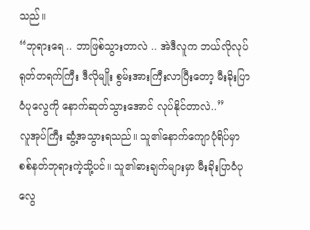သည်။
“ဘုရားရေ .. ဘာဖြစ်သွားတာလဲ .. အဲဒီလူက ဘယ်လိုလုပ် ရုတ်တရက်ကြီး ဒီလိုမျိုး စွမ်းအားကြီးလာပြီးတော့ မီးခိုးပြာဝံပုလွေကို နောက်ဆုတ်သွားအောင် လုပ်နိုင်တာလဲ..”
လူအုပ်ကြီး ဆွံ့အသွားရသည်။ သူ၏နောက်ကျောပုံရိပ်မှာ စစ်နတ်ဘုရားကဲ့သို့ပင်။ သူ၏ဓားချက်များမှာ မီးခိုးပြာဝံပုလွေ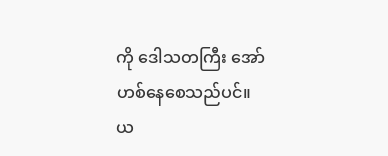ကို ဒေါသတကြီး အော်ဟစ်နေစေသည်ပင်။
ယ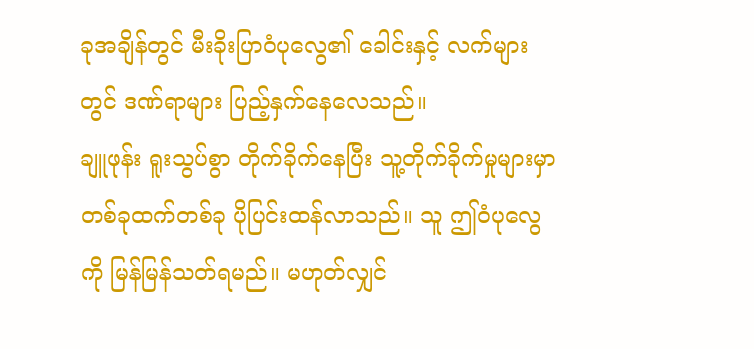ခုအချိန်တွင် မီးခိုးပြာဝံပုလွေ၏ ခေါင်းနှင့် လက်များတွင် ဒဏ်ရာများ ပြည့်နှက်နေလေသည်။
ချူဖုန်း ရူးသွပ်စွာ တိုက်ခိုက်နေပြီး သူ့တိုက်ခိုက်မှုများမှာ တစ်ခုထက်တစ်ခု ပိုပြင်းထန်လာသည်။ သူ ဤဝံပုလွေကို မြန်မြန်သတ်ရမည်။ မဟုတ်လျှင်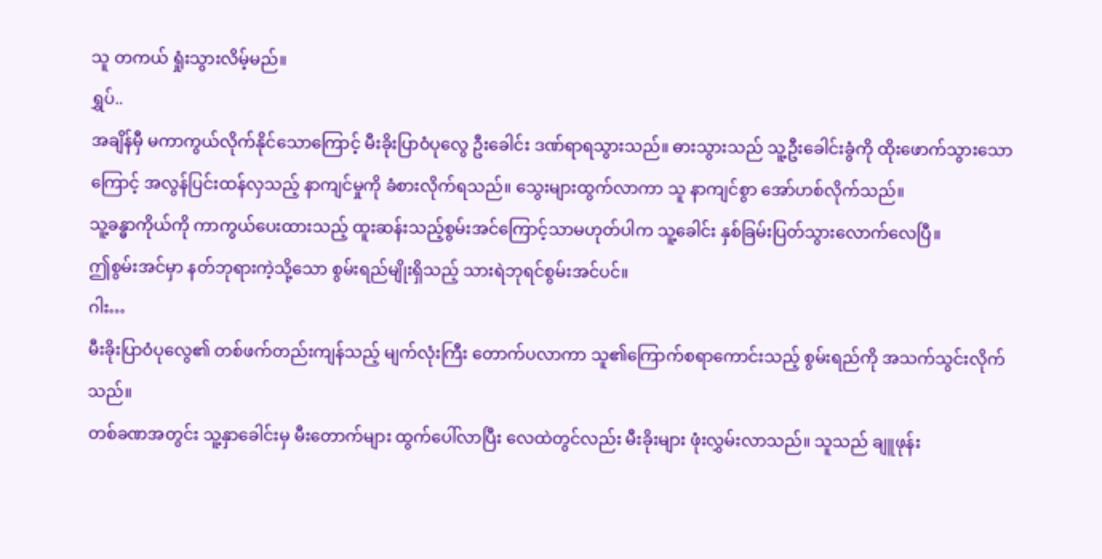သူ တကယ် ရှုံးသွားလိမ့်မည်။
ရွှပ်..
အချိန်မှီ မကာကွယ်လိုက်နိုင်သောကြောင့် မီးခိုးပြာဝံပုလွေ ဦးခေါင်း ဒဏ်ရာရသွားသည်။ ဓားသွားသည် သူ့ဦးခေါင်းခွံကို ထိုးဖောက်သွားသောကြောင့် အလွန်ပြင်းထန်လှသည့် နာကျင်မှုကို ခံစားလိုက်ရသည်။ သွေးများထွက်လာကာ သူ နာကျင်စွာ အော်ဟစ်လိုက်သည်။
သူ့ခန္ဓာကိုယ်ကို ကာကွယ်ပေးထားသည့် ထူးဆန်းသည့်စွမ်းအင်ကြောင့်သာမဟုတ်ပါက သူ့ခေါင်း နှစ်ခြမ်းပြတ်သွားလောက်လေပြီ။
ဤစွမ်းအင်မှာ နတ်ဘုရားကဲ့သို့သော စွမ်းရည်မျိုးရှိသည့် သားရဲဘုရင်စွမ်းအင်ပင်။
ဂါး…
မီးခိုးပြာဝံပုလွေ၏ တစ်ဖက်တည်းကျန်သည့် မျက်လုံးကြီး တောက်ပလာကာ သူ၏ကြောက်စရာကောင်းသည့် စွမ်းရည်ကို အသက်သွင်းလိုက်သည်။
တစ်ခဏအတွင်း သူ့နှာခေါင်းမှ မီးတောက်များ ထွက်ပေါ်လာပြီး လေထဲတွင်လည်း မီးခိုးများ ဖုံးလွှမ်းလာသည်။ သူသည် ချူဖုန်း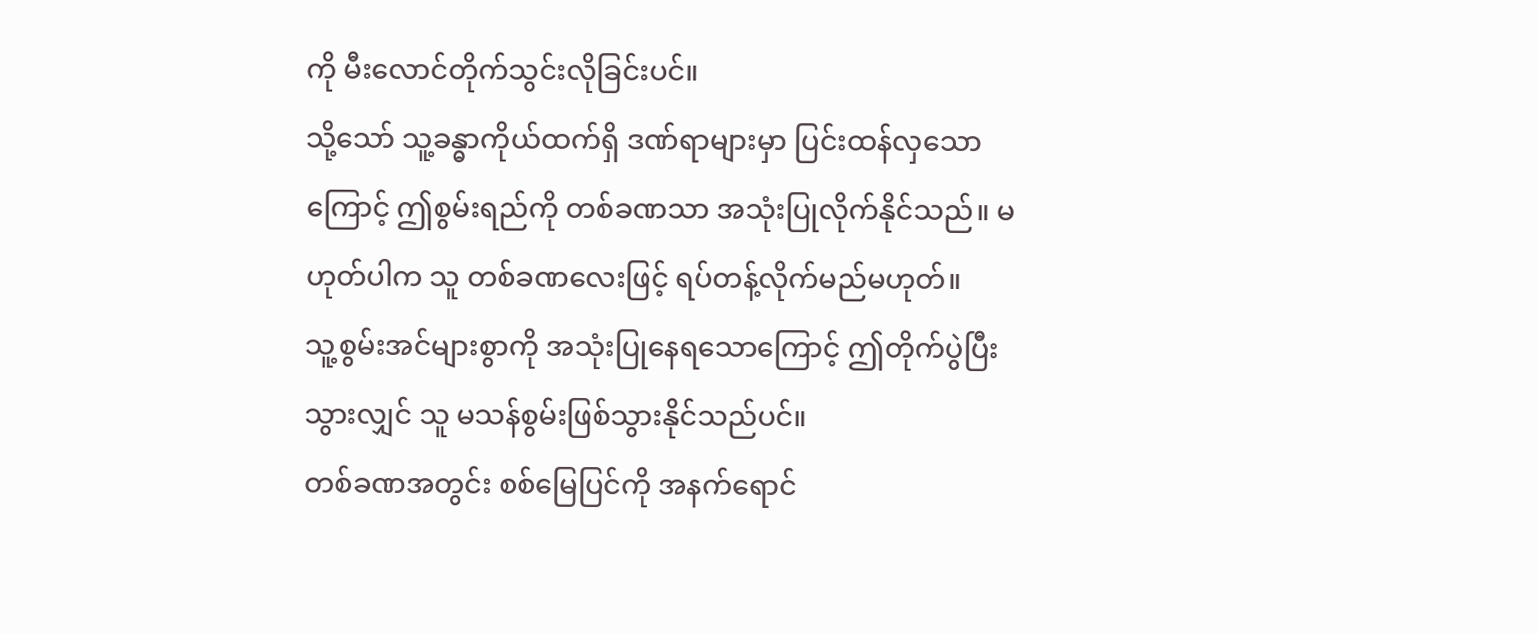ကို မီးလောင်တိုက်သွင်းလိုခြင်းပင်။
သို့သော် သူ့ခန္ဓာကိုယ်ထက်ရှိ ဒဏ်ရာများမှာ ပြင်းထန်လှသောကြောင့် ဤစွမ်းရည်ကို တစ်ခဏသာ အသုံးပြုလိုက်နိုင်သည်။ မဟုတ်ပါက သူ တစ်ခဏလေးဖြင့် ရပ်တန့်လိုက်မည်မဟုတ်။
သူ့စွမ်းအင်များစွာကို အသုံးပြုနေရသောကြောင့် ဤတိုက်ပွဲပြီးသွားလျှင် သူ မသန်စွမ်းဖြစ်သွားနိုင်သည်ပင်။
တစ်ခဏအတွင်း စစ်မြေပြင်ကို အနက်ရောင်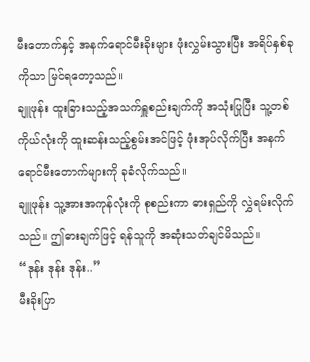မီးတောက်နှင့် အနက်ရောင်မီးခိုးများ ဖုံးလွှမ်းသွားပြီး အရိပ်နှစ်ခုကိုသာ မြင်ရတော့သည်။
ချူဖုန်း ထူးခြားသည့်အသက်ရှူစည်းချက်ကို အသုံးပြုပြီး သူ့တစ်ကိုယ်လုံးကို ထူးဆန်းသည့်စွမ်းအင်ဖြင့် ဖုံးအုပ်လိုက်ပြီး အနက်ရောင်မီးတောက်များကို ခုခံလိုက်သည်။
ချူဖုန်း သူ့အားအကုန်လုံးကို စုစည်းကာ ဓားရှည်ကို လွှဲရမ်းလိုက်သည်။ ဤဓားချက်ဖြင့် ရန်သူကို အဆုံးသတ်ချင်မိသည်။
“ဒုန်း ဒုန်း ဒုန်း..”
မီးခိုးပြာ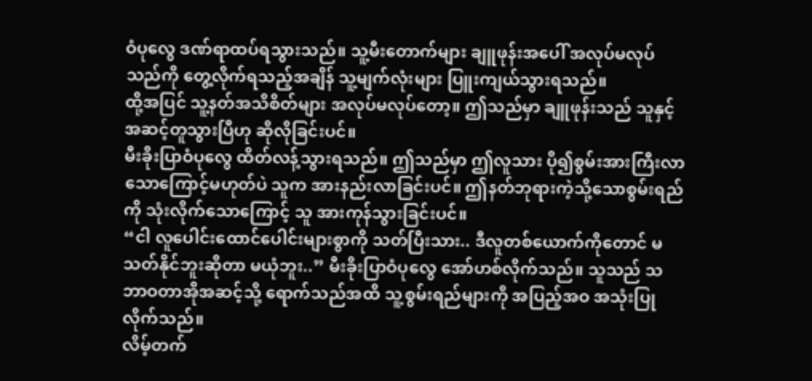ဝံပုလွေ ဒဏ်ရာထပ်ရသွားသည်။ သူ့မီးတောက်များ ချူဖုန်းအပေါ် အလုပ်မလုပ်သည်ကို တွေ့လိုက်ရသည့်အချိန် သူ့မျက်လုံးများ ပြူးကျယ်သွားရသည်။
ထို့အပြင် သူ့နတ်အသိစိတ်များ အလုပ်မလုပ်တော့။ ဤသည်မှာ ချူဖုန်းသည် သူနှင့်အဆင့်တူသွားပြီဟု ဆိုလိုခြင်းပင်။
မီးခိုးပြာဝံပုလွေ ထိတ်လန့်သွားရသည်။ ဤသည်မှာ ဤလူသား ပို၍စွမ်းအားကြီးလာသောကြောင့်မဟုတ်ပဲ သူက အားနည်းလာခြင်းပင်။ ဤနတ်ဘုရားကဲ့သို့သောစွမ်းရည်ကို သုံးလိုက်သောကြောင့် သူ အားကုန်သွားခြင်းပင်။
“ငါ လူပေါင်းထောင်ပေါင်းများစွာကို သတ်ပြီးသား.. ဒီလူတစ်ယောက်ကိုတောင် မသတ်နိုင်ဘူးဆိုတာ မယုံဘူး..” မီးခိုးပြာဝံပုလွေ အော်ဟစ်လိုက်သည်။ သူသည် သဘာဝတာအိုအဆင့်သို့ ရောက်သည်အထိ သူ့စွမ်းရည်များကို အပြည့်အဝ အသုံးပြုလိုက်သည်။
လိမ့်တက်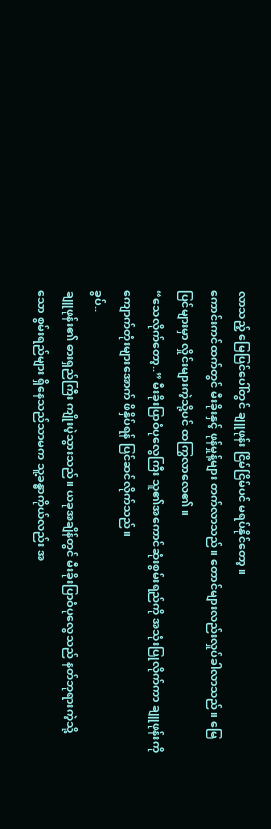လာသည့် မြေပြင်ပေါ်တွင် ချူဖုန်း ငြိမ်ငြိမ်ပင် မရပ်နိုင်တော့။
ကောင်းကင်ထက်တွင် မီးခိုးနှင့် ဖုန်မှုန့်များ တက်လာသည်။ တောင်များလည်းလှုပ်ခါလာသည်။ မြေပြင်များမှာ လှိုင်းများကဲ့သို့ပင် ထကြွလာလေ၏။
“သေလိုက်တော့..” မီးခိုးပြာဝံပုလွေကြီး သူ၏အကောင်ဆုံးစွမ်းရည်ကို အသုံးပြုလိုက်ကာ ချူဖုန်းကို ကျောက်တုံးများအောက် ဖိနှိပ်ရန် ပြင်ဆင်လိုက်သည်။
ခွပ်..
ချူဖုန်း၏ ဓားရှည်ကြီး ကျိုးပဲ့သွားသည်။ ယခုအချိန်တွင် မီးခိုးပြာဝံပုလွေသည် နတ်ဘုရားကဲ့သို့သော စွမ်းရည်များ ရှိနေသည်သာမက သူ့ခန္ဓာကိုယ်လည်း အ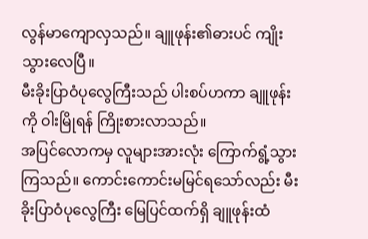လွန်မာကျောလှသည်။ ချူဖုန်း၏ဓားပင် ကျိုးသွားလေပြီ။
မီးခိုးပြာဝံပုလွေကြီးသည် ပါးစပ်ဟကာ ချူဖုန်းကို ဝါးမြိုရန် ကြိုးစားလာသည်။
အပြင်လောကမှ လူများအားလုံး ကြောက်ရွံ့သွားကြသည်။ ကောင်းကောင်းမမြင်ရသော်လည်း မီးခိုးပြာဝံပုလွေကြီး မြေပြင်ထက်ရှိ ချူဖုန်းထံ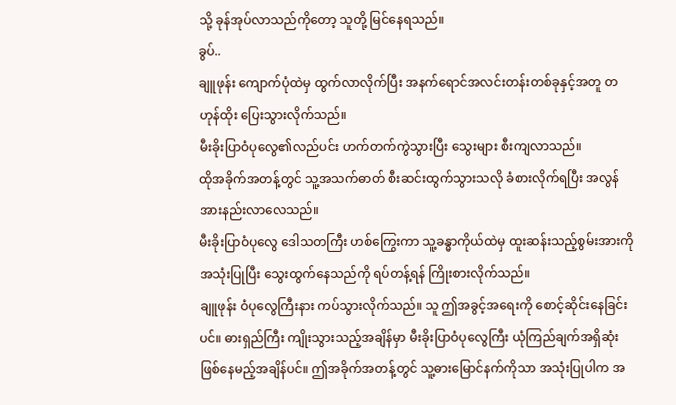သို့ ခုန်အုပ်လာသည်ကိုတော့ သူတို့ မြင်နေရသည်။
ခွပ်..
ချူဖုန်း ကျောက်ပုံထဲမှ ထွက်လာလိုက်ပြီး အနက်ရောင်အလင်းတန်းတစ်ခုနှင့်အတူ တဟုန်ထိုး ပြေးသွားလိုက်သည်။
မီးခိုးပြာဝံပုလွေ၏လည်ပင်း ဟက်တက်ကွဲသွားပြီး သွေးများ စီးကျလာသည်။
ထိုအခိုက်အတန့်တွင် သူ့အသက်ဓာတ် စီးဆင်းထွက်သွားသလို ခံစားလိုက်ရပြီး အလွန်အားနည်းလာလေသည်။
မီးခိုးပြာဝံပုလွေ ဒေါသတကြီး ဟစ်ကြွေးကာ သူ့ခန္ဓာကိုယ်ထဲမှ ထူးဆန်းသည့်စွမ်းအားကို အသုံးပြုပြီး သွေးထွက်နေသည်ကို ရပ်တန့်ရန် ကြိုးစားလိုက်သည်။
ချူဖုန်း ဝံပုလွေကြီးနား ကပ်သွားလိုက်သည်။ သူ ဤအခွင့်အရေးကို စောင့်ဆိုင်းနေခြင်းပင်။ ဓားရှည်ကြီး ကျိုးသွားသည့်အချိန်မှာ မီးခိုးပြာဝံပုလွေကြီး ယုံကြည်ချက်အရှိဆုံးဖြစ်နေမည့်အချိန်ပင်။ ဤအခိုက်အတန့်တွင် သူ့ဓားမြောင်နက်ကိုသာ အသုံးပြုပါက အ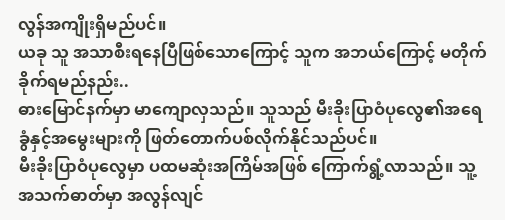လွန်အကျိုးရှိမည်ပင်။
ယခု သူ အသာစီးရနေပြီဖြစ်သောကြောင့် သူက အဘယ်ကြောင့် မတိုက်ခိုက်ရမည်နည်း..
ဓားမြောင်နက်မှာ မာကျောလှသည်။ သူသည် မီးခိုးပြာဝံပုလွေ၏အရေခွံနှင့်အမွေးများကို ဖြတ်တောက်ပစ်လိုက်နိုင်သည်ပင်။
မီးခိုးပြာဝံပုလွေမှာ ပထမဆုံးအကြိမ်အဖြစ် ကြောက်ရွံ့လာသည်။ သူ့အသက်ဓာတ်မှာ အလွန်လျင်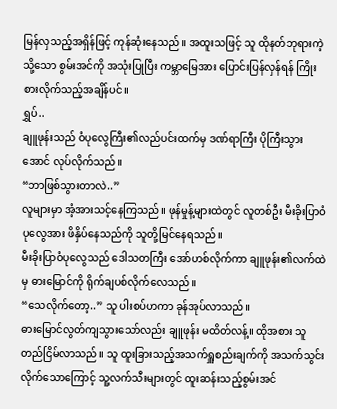မြန်လှသည့်အရှိန်ဖြင့် ကုန်ဆုံးနေသည်။ အထူးသဖြင့် သူ ထိုနတ်ဘုရားကဲ့သို့သော စွမ်းအင်ကို အသုံးပြုပြီး ကမ္ဘာမြေအား ပြောင်းပြန်လှန်ရန် ကြိုးစားလိုက်သည့်အချိန်ပင်။
ရွှပ်..
ချူဖုန်းသည် ဝံပုလွေကြီး၏လည်ပင်းထက်မှ ဒဏ်ရာကြီး ပိုကြီးသွားအောင် လုပ်လိုက်သည်။
“ဘာဖြစ်သွားတာလဲ..”
လူများမှာ အံ့အားသင့်နေကြသည်။ ဖုန်မှုန့်များထဲတွင် လူတစ်ဦး မီးခိုးပြာဝံပုလွေအား ဖိနှိပ်နေသည်ကို သူတို့မြင်နေရသည်။
မီးခိုးပြာဝံပုလွေသည် ဒေါသတကြီး အော်ဟစ်လိုက်ကာ ချူဖုန်း၏လက်ထဲမှ ဓားမြောင်ကို ရိုက်ချပစ်လိုက်လေသည်။
“သေလိုက်တော့..” သူ ပါးစပ်ဟကာ ခုန်အုပ်လာသည်။
ဓားမြောင်လွတ်ကျသွားသော်လည်း ချူဖုန်း မထိတ်လန့်။ ထိုအစား သူ တည်ငြိမ်လာသည်။ သူ ထူးခြားသည့်အသက်ရှူစည်းချက်ကို အသက်သွင်းလိုက်သောကြောင့် သူ့လက်သီးများတွင် ထူးဆန်းသည့်စွမ်းအင်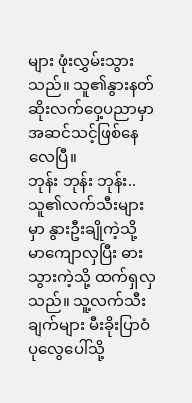များ ဖုံးလွှမ်းသွားသည်။ သူ၏နွားနတ်ဆိုးလက်ဝှေ့ပညာမှာ အဆင်သင့်ဖြစ်နေလေပြီ။
ဘုန်း ဘုန်း ဘုန်း..
သူ၏လက်သီးများမှာ နွားဦးချိုကဲ့သို့ မာကျောလှပြီး ဓားသွားကဲ့သို့ ထက်ရှလှသည်။ သူ့လက်သီးချက်များ မီးခိုးပြာဝံပုလွေပေါ်သို့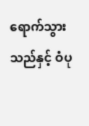ရောက်သွားသည်နှင့် ဝံပု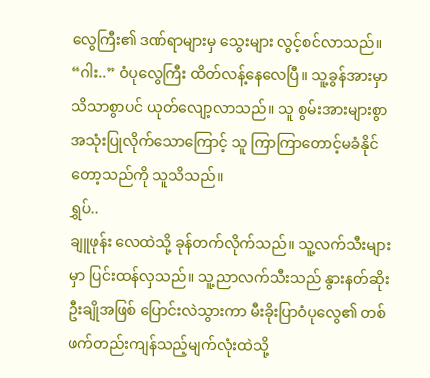လွေကြီး၏ ဒဏ်ရာများမှ သွေးများ လွင့်စင်လာသည်။
“ဂါး..” ဝံပုလွေကြီး ထိတ်လန့်နေလေပြီ။ သူ့ခွန်အားမှာ သိသာစွာပင် ယုတ်လျော့လာသည်။ သူ စွမ်းအားများစွာ အသုံးပြုလိုက်သောကြောင့် သူ ကြာကြာတောင့်မခံနိုင်တော့သည်ကို သူသိသည်။
ရွှပ်..
ချူဖုန်း လေထဲသို့ ခုန်တက်လိုက်သည်။ သူ့လက်သီးများမှာ ပြင်းထန်လှသည်။ သူ့ညာလက်သီးသည် နွားနတ်ဆိုးဦးချိုအဖြစ် ပြောင်းလဲသွားကာ မီးခိုးပြာဝံပုလွေ၏ တစ်ဖက်တည်းကျန်သည့်မျက်လုံးထဲသို့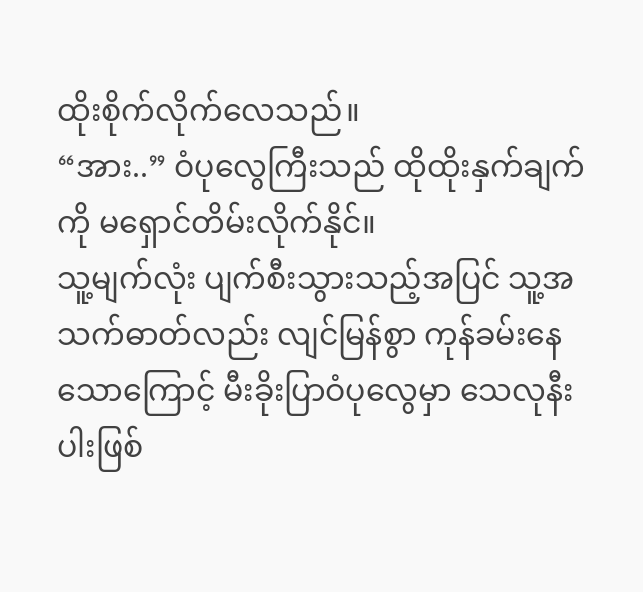ထိုးစိုက်လိုက်လေသည်။
“အား..” ဝံပုလွေကြီးသည် ထိုထိုးနှက်ချက်ကို မရှောင်တိမ်းလိုက်နိုင်။
သူ့မျက်လုံး ပျက်စီးသွားသည့်အပြင် သူ့အသက်ဓာတ်လည်း လျင်မြန်စွာ ကုန်ခမ်းနေသောကြောင့် မီးခိုးပြာဝံပုလွေမှာ သေလုနီးပါးဖြစ်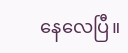နေလေပြီ။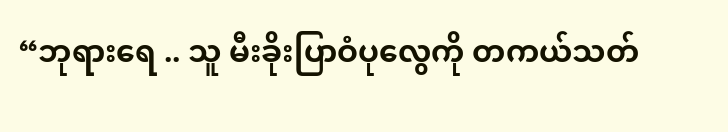“ဘုရားရေ .. သူ မီးခိုးပြာဝံပုလွေကို တကယ်သတ်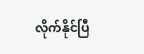လိုက်နိုင်ပြီ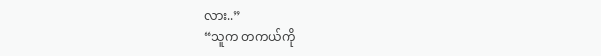လား..”
“သူက တကယ်ကို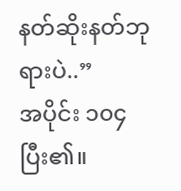နတ်ဆိုးနတ်ဘုရားပဲ..”
အပိုင်း ၁၀၄ ပြီး၏။